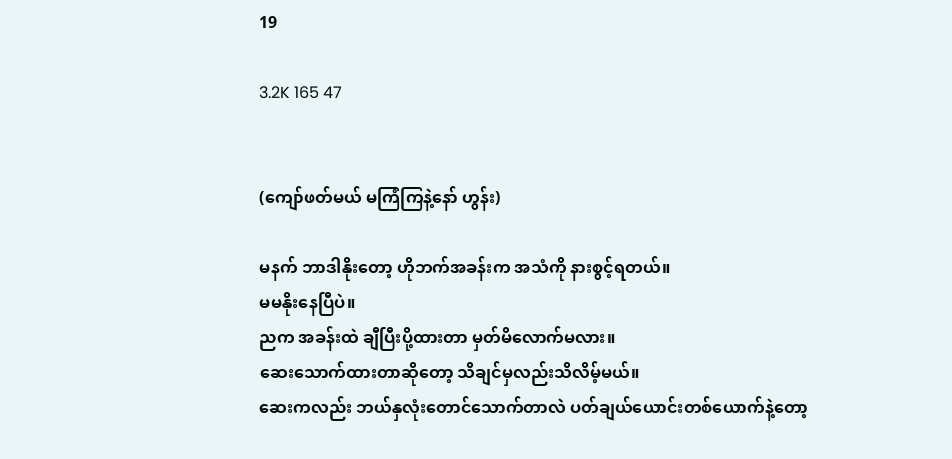19

3.2K 165 47


(ကျော်ဖတ်မယ် မကြံကြနဲ့နော် ဟွန်း)

မနက် ဘာဒါနိုးတော့ ဟိုဘက်အခန်းက အသံကို နားစွင့်ရတယ်။
မမနိုးနေပြီပဲ။
ညက အခန်းထဲ ချီပြီးပို့ထားတာ မှတ်မိလောက်မလား။
ဆေးသောက်ထားတာဆိုတော့ သိချင်မှလည်းသိလိမ့်မယ်။
ဆေးကလည်း ဘယ်နှလုံးတောင်သောက်တာလဲ ပတ်ချယ်ယောင်းတစ်ယောက်နဲ့တော့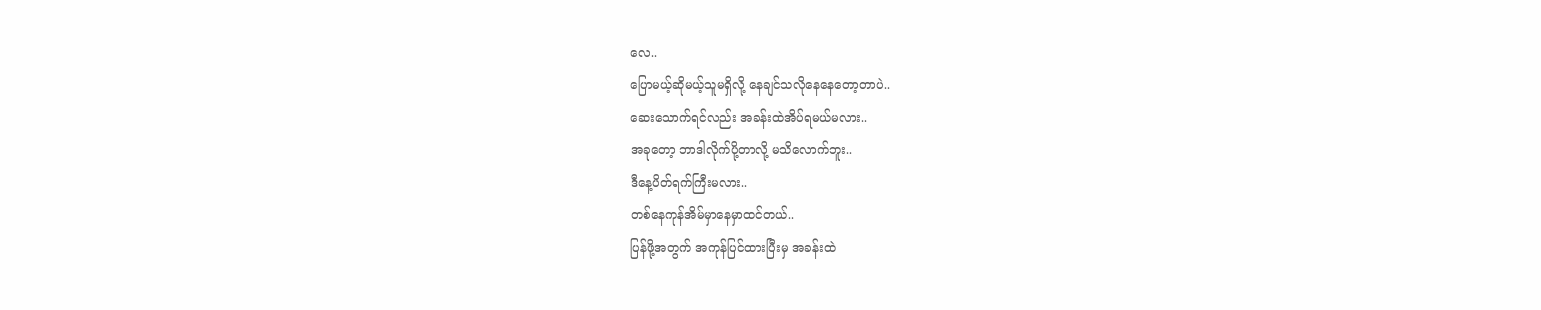လေ..
ပြောမယ့်ဆိုမယ့်သူမရှိလို့ နေချင်သလိုနေနေတော့တာပဲ..
ဆေးသောက်ရင်လည်း အခန်းထဲအိပ်ရမယ်မလား..
အခုတော့ ဘာဒါလိုက်ပို့တာလို့ မသိလောက်ဘူး..
ဒီနေ့ပိတ်ရက်ကြီးမလား..
တစ်နေကုန်အိမ်မှာနေမှာထင်တယ်..
ပြန်ဖို့အတွက် အကုန်ပြင်ထားပြီးမှ အခန်းထဲ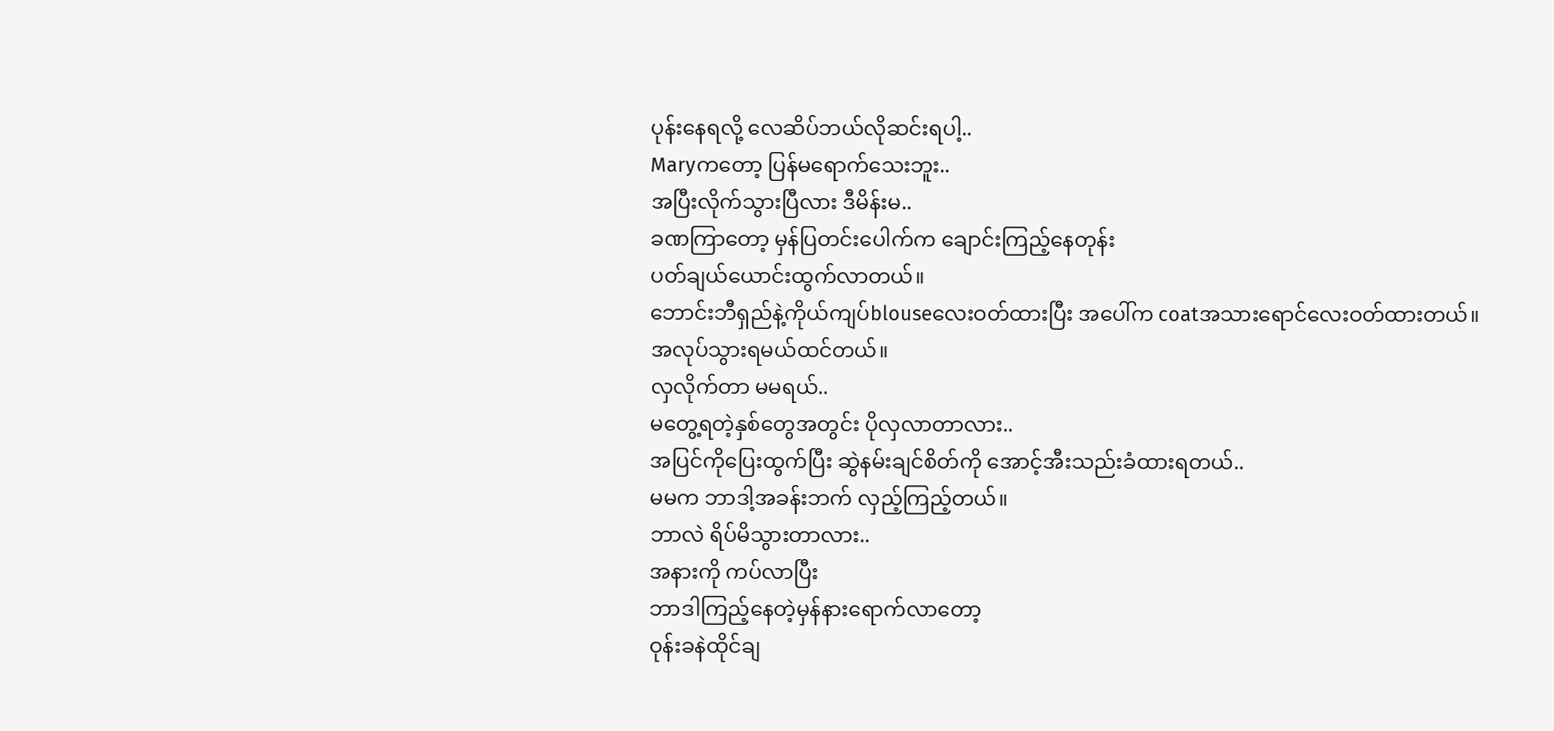ပုန်းနေရလို့ လေဆိပ်ဘယ်လိုဆင်းရပါ့..
Maryကတော့ ပြန်မရောက်သေးဘူး..
အပြီးလိုက်သွားပြီလား ဒီမိန်းမ..
ခဏကြာတော့ မှန်ပြတင်းပေါက်က ချောင်းကြည့်နေတုန်း
ပတ်ချယ်ယောင်းထွက်လာတယ်။
ဘောင်းဘီရှည်နဲ့ကိုယ်ကျပ်blouseလေးဝတ်ထားပြီး အပေါ်က coatအသားရောင်လေးဝတ်ထားတယ်။
အလုပ်သွားရမယ်ထင်တယ်။
လှလိုက်တာ မမရယ်..
မတွေ့ရတဲ့နှစ်တွေအတွင်း ပိုလှလာတာလား..
အပြင်ကိုပြေးထွက်ပြီး ဆွဲနမ်းချင်စိတ်ကို အောင့်အီးသည်းခံထားရတယ်..
မမက ဘာဒါ့အခန်းဘက် လှည့်ကြည့်တယ်။
ဘာလဲ ရိပ်မိသွားတာလား..
အနားကို ကပ်လာပြီး
ဘာဒါကြည့်နေတဲ့မှန်နားရောက်လာတော့
ဝုန်းခနဲထိုင်ချ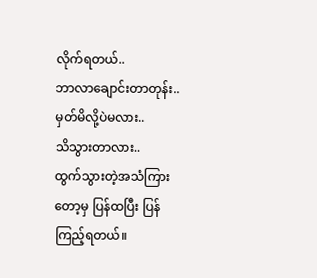လိုက်ရတယ်..
ဘာလာချောင်းတာတုန်း..
မှတ်မိလို့ပဲမလား..
သိသွားတာလား..
ထွက်သွားတဲ့အသံကြားတော့မှ ပြန်ထပြီး ပြန်ကြည့်ရတယ်။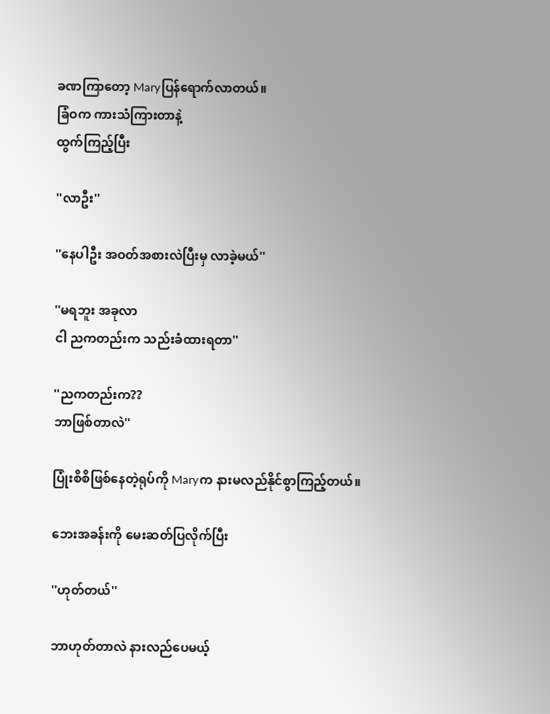ခဏကြာတော့ Maryပြန်ရောက်လာတယ်။
ခြံဝက ကားသံကြားတာနဲ့
ထွက်ကြည့်ပြီး

''လာဦး''

''နေပါဦး အဝတ်အစားလဲပြီးမှ လာခဲ့မယ်''

''မရဘူး အခုလာ
ငါ ညကတည်းက သည်းခံထားရတာ''

''ညကတည်းက??
ဘာဖြစ်တာလဲ''

ပြုံးစိစိဖြစ်နေတဲ့ရုပ်ကို Maryက နားမလည်နိုင်စွာကြည့်တယ်။

ဘေးအခန်းကို မေးဆတ်ပြလိုက်ပြီး

''ဟုတ်တယ်''

ဘာဟုတ်တာလဲ နားလည်ပေမယ့်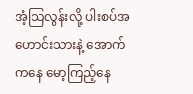အံ့သြလွန်းလို့ ပါးစပ်အဟောင်းသားနဲ့ အောက်ကနေ မော့ကြည့်နေ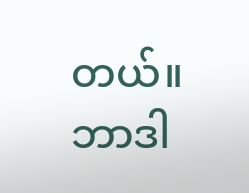တယ်။
ဘာဒါ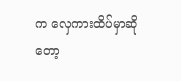က လှေကားထိပ်မှာဆိုတော့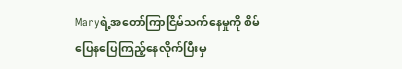Maryရဲ့အတော်ကြာငြိမ်သက်နေမှုကို စိမ်ပြေနပြေကြည့်နေလိုက်ပြီးမှ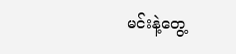မင်းနဲ့တွေ့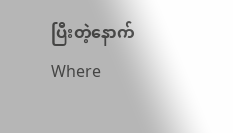ပြီးတဲ့နောက်Where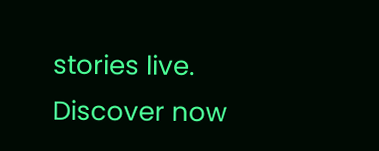stories live. Discover now